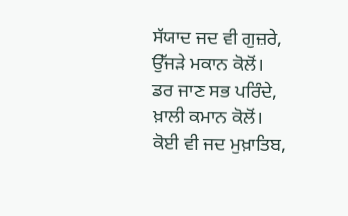ਸੱਯਾਦ ਜਦ ਵੀ ਗੁਜ਼ਰੇ, ਉੱਜੜੇ ਮਕਾਨ ਕੋਲੋਂ।
ਡਰ ਜਾਣ ਸਭ ਪਰਿੰਦੇ, ਖ਼ਾਲੀ ਕਮਾਨ ਕੋਲੋਂ।
ਕੋਈ ਵੀ ਜਦ ਮੁਖ਼ਾਤਿਬ,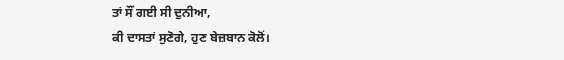ਤਾਂ ਸੌਂ ਗਈ ਸੀ ਦੁਨੀਆ,
ਕੀ ਦਾਸਤਾਂ ਸੁਣੋਗੇ, ਹੁਣ ਬੇਜ਼ਬਾਨ ਕੋਲੋਂ।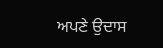ਅਪਣੇ ਉਦਾਸ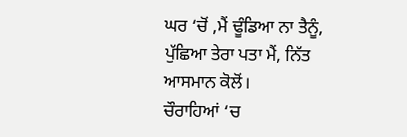ਘਰ ‘ਚੋਂ ,ਮੈਂ ਢੂੰਡਿਆ ਨਾ ਤੈਨੂੰ,
ਪੁੱਛਿਆ ਤੇਰਾ ਪਤਾ ਮੈਂ, ਨਿੱਤ ਆਸਮਾਨ ਕੋਲੋਂ।
ਚੌਰਾਹਿਆਂ ‘ਚ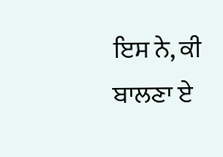ਇਸ ਨੇ, ਕੀ ਬਾਲਣਾ ਏ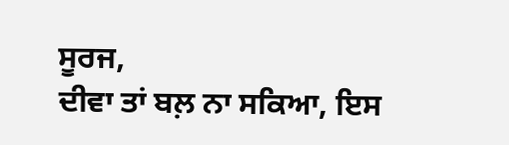ਸੂਰਜ,
ਦੀਵਾ ਤਾਂ ਬਲ਼ ਨਾ ਸਕਿਆ, ਇਸ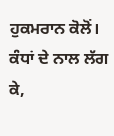ਹੁਕਮਰਾਨ ਕੋਲੋਂ।
ਕੰਧਾਂ ਦੇ ਨਾਲ ਲੱਗ ਕੇ,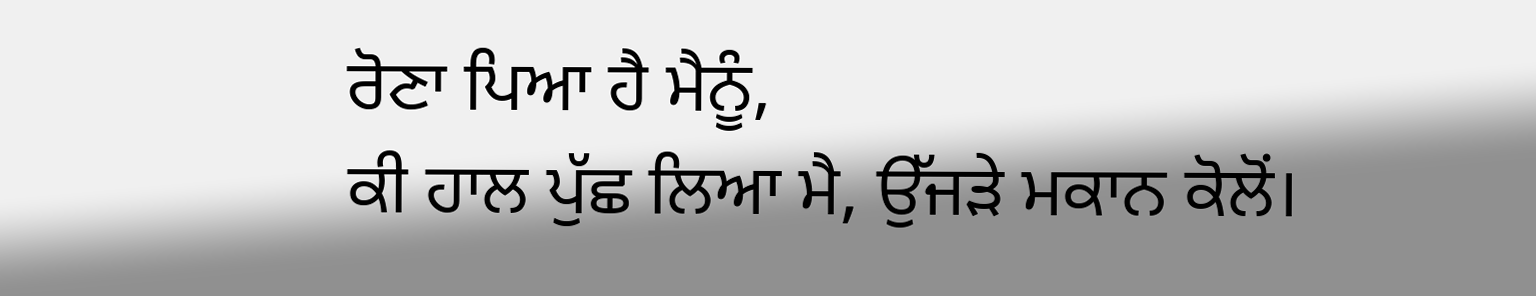ਰੋਣਾ ਪਿਆ ਹੈ ਮੈਨੂੰ,
ਕੀ ਹਾਲ ਪੁੱਛ ਲਿਆ ਮੈ, ਉੱਜੜੇ ਮਕਾਨ ਕੋਲੋਂ।